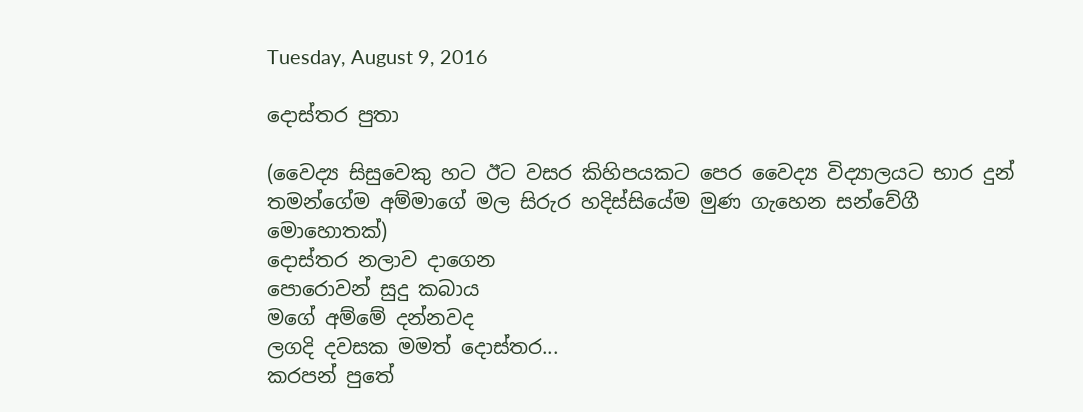Tuesday, August 9, 2016

දොස්තර පුතා

(වෛද්‍ය සිසුවෙකු හට ඊට වසර කිහිපයකට පෙර වෛද්‍ය විද්‍යාලයට භාර දුන් තමන්ගේම අම්මාගේ මල සිරුර හදිස්සියේම මුණ ගැහෙන සන්වේගී මොහොතක්)
දොස්තර නලාව දාගෙන
පොරොවන් සුදු කබාය
මගේ අම්මේ දන්නවද
ලගදි දවසක මමත් දොස්තර...
කරපන් පුතේ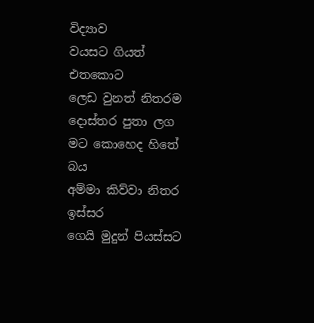විද්‍යාව
වයසට ගියත් එතකොට
ලෙඩ වුනත් නිතරම
දොස්තර පුතා ලග
මට කොහෙද හිතේ බය
අම්මා කිව්වා නිතර ඉස්සර
ගෙයි මුදුන් පියස්සට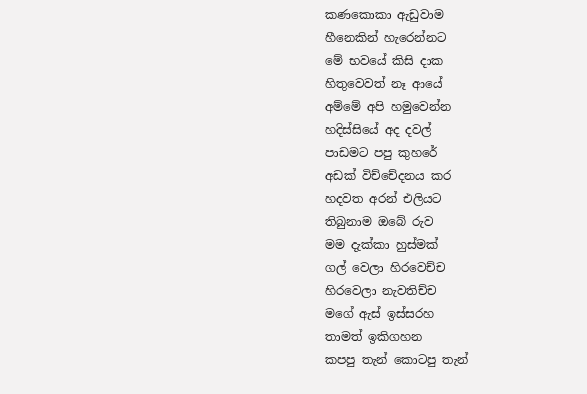කණකොකා ඇඩුවාම
හීනෙකින් හැරෙන්නට
මේ භවයේ කිසි දාක
හිතුවෙවත් නෑ ආයේ
අම්මේ අපි හමුවෙන්න
හදිස්සියේ අද දවල්
පාඩමට පපු කුහරේ
අඩක් විච්චේදනය කර
හදවත අරන් එලියට
තිබුනාම ඔබේ රුව
මම දැක්කා හුස්මක්
ගල් වෙලා හිරවෙච්ච
හිරවෙලා නැවතිච්ච
මගේ ඇස් ඉස්සරහ
තාමත් ඉකිගහන
කපපු තැන් කොටපු තැන්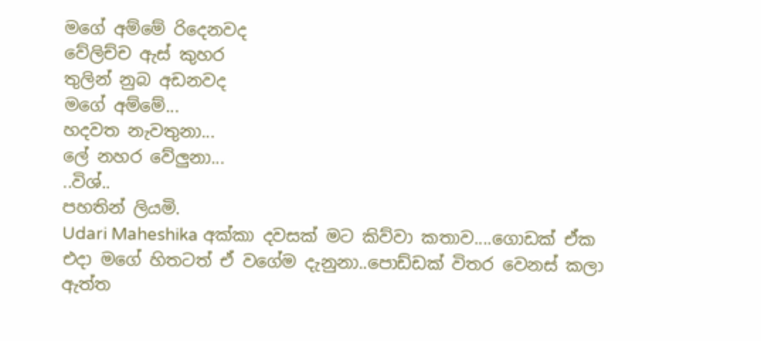මගේ අම්මේ රිදෙනවද
වේලිච්ච ඇස් කුහර
තුලින් නුබ අඩනවද
මගේ අම්මේ...
හදවත නැවතුනා...
ලේ නහර වේලුනා...
..විශ්..
පහතින් ලියමි.
Udari Maheshika අක්කා දවසක් මට කිව්වා කතාව....ගොඩක් ඒක එදා මගේ හිතටත් ඒ වගේම දැනුනා..පොඩ්ඩක් විතර වෙනස් කලා ඇත්ත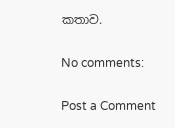කතාව.

No comments:

Post a Comment